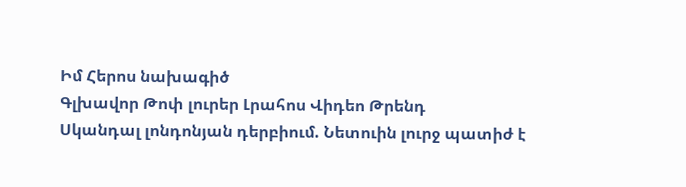Իմ Հերոս նախագիծ
Գլխավոր Թոփ լուրեր Լրահոս Վիդեո Թրենդ
Սկանդալ լոնդոնյան դերբիում. Նետուին լուրջ պատիժ է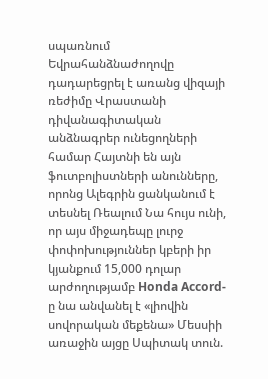սպառնում Եվրահանձնաժողովը դադարեցրել է առանց վիզայի ռեժիմը Վրաստանի դիվանագիտական անձնագրեր ունեցողների համար Հայտնի են այն ֆուտբոլիստների անունները, որոնց Ալեգրին ցանկանում է տեսնել Ռեալում Նա հույս ունի, որ այս միջադեպը լուրջ փոփոխություններ կբերի իր կյանքում 15,000 դոլար արժողությամբ Honda Accord-ը նա անվանել է «լիովին սովորական մեքենա» Մեսսիի առաջին այցը Սպիտակ տուն.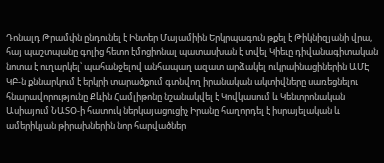Դոնալդ Թրամփն ընդունել է Ինտեր Մայամիին Երկրպագուն թքել է Թիկնիզյանի վրա, հայ պաշտպանը գոլից հետո էմոցիոնալ պատասխան է տվել Կիեւը դիվանագիտական նոտա է ուղարկել՝ պահանջելով անհապաղ ազատ արձակել ուկրաինացիներին ԱՄԷ ԿԲ-ն քննարկում է երկրի տարածքում գտնվող իրանական ակտիվները սառեցնելու հնարավորությունը Քևին Համլիթոնը նշանակվել է Կովկասում և Կենտրոնական Ասիայում ՆԱՏՕ-ի հատուկ ներկայացուցիչ Իրանը հաղորդել է իսրայելական և ամերիկյան թիրախներին նոր հարվածներ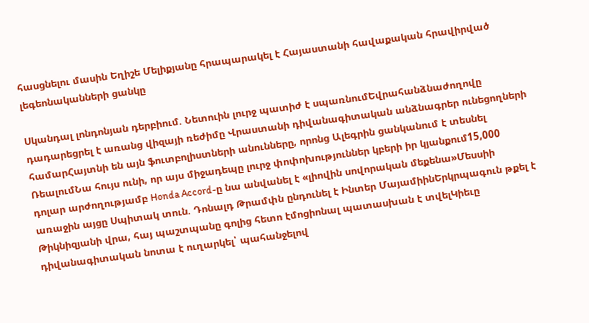հասցնելու մասին Եղիշե Մելիքյանը հրապարակել է Հայաստանի հավաքական հրավիրված լեգեոնականների ցանկը

Սկանդալ լոնդոնյան դերբիում. Նետուին լուրջ պատիժ է սպառնումԵվրահանձնաժողովը դադարեցրել է առանց վիզայի ռեժիմը Վրաստանի դիվանագիտական անձնագրեր ունեցողների համարՀայտնի են այն ֆուտբոլիստների անունները, որոնց Ալեգրին ցանկանում է տեսնել ՌեալումՆա հույս ունի, որ այս միջադեպը լուրջ փոփոխություններ կբերի իր կյանքում15,000 դոլար արժողությամբ Honda Accord-ը նա անվանել է «լիովին սովորական մեքենա»Մեսսիի առաջին այցը Սպիտակ տուն. Դոնալդ Թրամփն ընդունել է Ինտեր ՄայամիինԵրկրպագուն թքել է Թիկնիզյանի վրա, հայ պաշտպանը գոլից հետո էմոցիոնալ պատասխան է տվելԿիեւը դիվանագիտական նոտա է ուղարկել՝ պահանջելով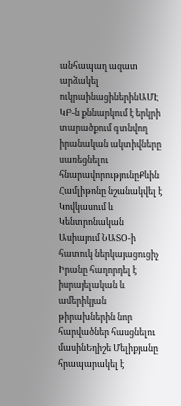անհապաղ ազատ արձակել ուկրաինացիներինԱՄԷ ԿԲ-ն քննարկում է երկրի տարածքում գտնվող իրանական ակտիվները սառեցնելու հնարավորությունըՔևին Համլիթոնը նշանակվել է Կովկասում և Կենտրոնական Ասիայում ՆԱՏՕ-ի հատուկ ներկայացուցիչ Իրանը հաղորդել է իսրայելական և ամերիկյան թիրախներին նոր հարվածներ հասցնելու մասինԵղիշե Մելիքյանը հրապարակել է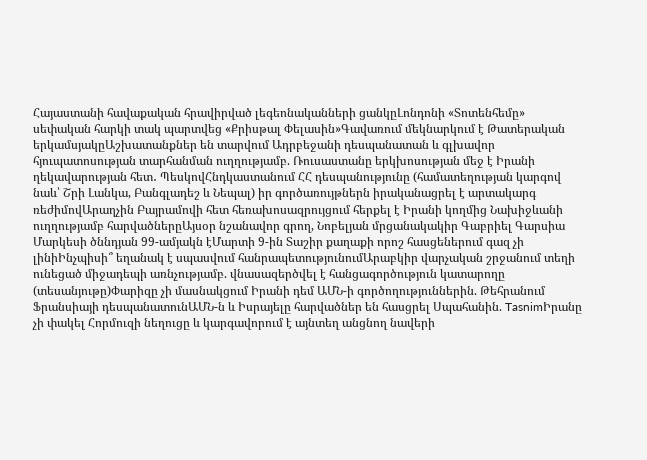Հայաստանի հավաքական հրավիրված լեգեոնականների ցանկըԼոնդոնի «Տոտենհեմը» սեփական հարկի տակ պարտվեց «Քրիսթալ Փելասին»Գավառում մեկնարկում է Թատերական երկամսյակըԱշխատանքներ են տարվում Ադրբեջանի դեսպանատան և գլխավոր հյուպատոսության տարհանման ուղղությամբ. Ռուսաստանը երկխոսության մեջ է Իրանի ղեկավարության հետ․ ՊեսկովՀնդկաստանում ՀՀ դեսպանությունը (համատեղության կարգով նաև՝ Շրի Լանկա, Բանգլադեշ և Նեպալ) իր գործառույթներն իրականացրել է արտակարգ ռեժիմովԱրաղչին Բայրամովի հետ հեռախոսազրույցում հերքել է Իրանի կողմից Նախիջևանի ուղղությամբ հարվածներըԱյսօր նշանավոր գրող, Նոբելյան մրցանակակիր Գաբրիել Գարսիա Մարկեսի ծննդյան 99-ամյակն էՄարտի 9-ին Տաշիր քաղաքի որոշ հասցեներում գազ չի լինիԻնչպիսի՞ եղանակ է սպասվում հանրապետությունումԱրաբկիր վարչական շրջանում տեղի ունեցած միջադեպի առնչությամբ. վնասազերծվել է հանցագործություն կատարողը (տեսանյութը)Փարիզը չի մասնակցում Իրանի դեմ ԱՄՆ-ի գործողություններին. Թեհրանում Ֆրանսիայի դեսպանատունԱՄՆ-ն և Իսրայելը հարվածներ են հասցրել Սպահանին. TasnimԻրանը չի փակել Հորմուզի նեղուցը և կարգավորում է այնտեղ անցնող նավերի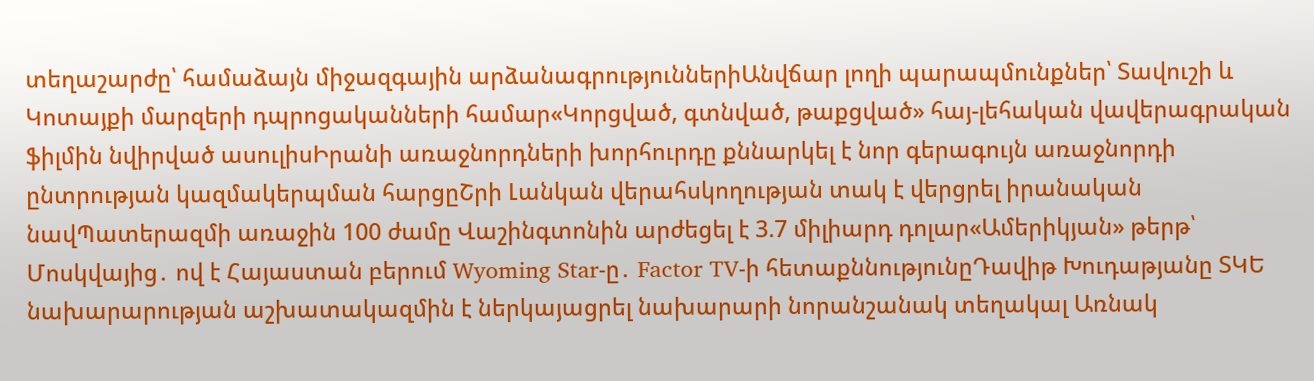տեղաշարժը՝ համաձայն միջազգային արձանագրություններիԱնվճար լողի պարապմունքներ՝ Տավուշի և Կոտայքի մարզերի դպրոցականների համար«Կորցված, գտնված, թաքցված» հայ-լեհական վավերագրական ֆիլմին նվիրված ասուլիսԻրանի առաջնորդների խորհուրդը քննարկել է նոր գերագույն առաջնորդի ընտրության կազմակերպման հարցըՇրի Լանկան վերահսկողության տակ է վերցրել իրանական նավՊատերազմի առաջին 100 ժամը Վաշինգտոնին արժեցել է 3.7 միլիարդ դոլար«Ամերիկյան» թերթ՝ Մոսկվայից․ ով է Հայաստան բերում Wyoming Star-ը․ Factor TV-ի հետաքննությունըԴավիթ Խուդաթյանը ՏԿԵ նախարարության աշխատակազմին է ներկայացրել նախարարի նորանշանակ տեղակալ Առնակ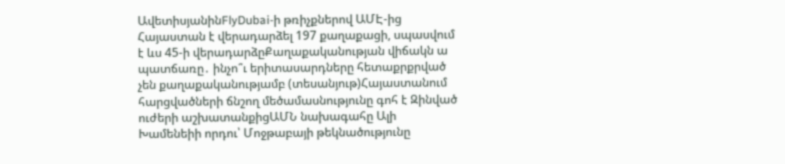ԱվետիսյանինFlyDubai-ի թռիչքներով ԱՄԷ-ից Հայաստան է վերադարձել 197 քաղաքացի, սպասվում է ևս 45-ի վերադարձըՔաղաքականության վիճակն ա պատճառը․ ինչո՞ւ երիտասարդները հետաքրքրված չեն քաղաքականությամբ (տեսանյութ)Հայաստանում հարցվածների ճնշող մեծամասնությունը գոհ է Զինված ուժերի աշխատանքիցԱՄՆ նախագահը Ալի Խամենեիի որդու՝ Մոջթաբայի թեկնածությունը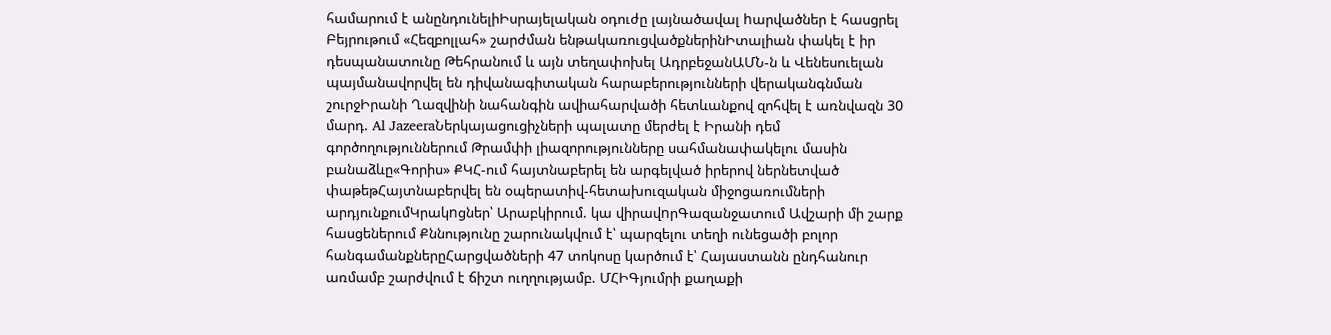համարում է անընդունելիԻսրայելական օդուժը լայնածավալ hարվածներ է հասցրել Բեյրութում «Հեզբոլլահ» շարժման ենթակառուցվածքներինԻտալիան փակել է իր դեսպանատունը Թեհրանում և այն տեղափոխել ԱդրբեջանԱՄՆ-ն և Վենեսուելան պայմանավորվել են դիվանագիտական հարաբերությունների վերականգնման շուրջԻրանի Ղազվինի նահանգին ավիահարվածի հետևանքով զոհվել է առնվազն 30 մարդ. Al JazeeraՆերկայացուցիչների պալատը մերժել է Իրանի դեմ գործողություններում Թրամփի լիազորությունները սահմանափակելու մասին բանաձևը«Գորիս» ՔԿՀ-ում հայտնաբերել են արգելված իրերով ներնետված փաթեթՀայտնաբերվել են օպերատիվ-հետախուզական միջոցառումների արդյունքումԿրակnցներ՝ Արաբկիրում. կա վիրավnրԳազանջատում Ավշարի մի շարք հասցեներում Քննությունը շարունակվում է՝ պարզելու տեղի ունեցածի բոլոր հանգամանքներըՀարցվածների 47 տոկոսը կարծում է՝ Հայաստանն ընդհանուր առմամբ շարժվում է ճիշտ ուղղությամբ. ՄՀԻԳյումրի քաղաքի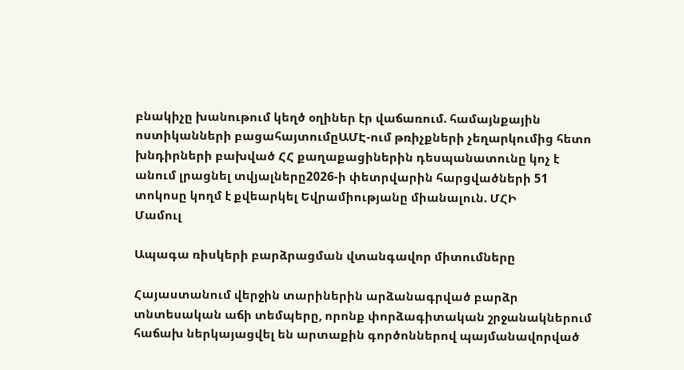բնակիչը խանութում կեղծ օղիներ էր վաճառում. համայնքային ոստիկանների բացահայտումըԱՄԷ-ում թռիչքների չեղարկումից հետո խնդիրների բախված ՀՀ քաղաքացիներին դեսպանատունը կոչ է անում լրացնել տվյալները2026-ի փետրվարին հարցվածների 51 տոկոսը կողմ է քվեարկել Եվրամիությանը միանալուն. ՄՀԻ
Մամուլ

Ապագա ռիսկերի բարձրացման վտանգավոր միտումները

Հայաստանում վերջին տարիներին արձանագրված բարձր տնտեսական աճի տեմպերը, որոնք փորձագիտական շրջանակներում հաճախ ներկայացվել են արտաքին գործոններով պայմանավորված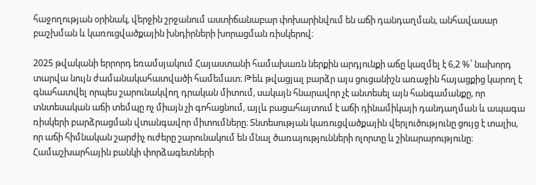հաջողության օրինակ, վերջին շրջանում աստիճանաբար փոխարինվում են աճի դանդաղման, անհավասար բաշխման և կառուցվածքային խնդիրների խորացման ռիսկերով։

2025 թվականի երրորդ եռամսյակում Հայաստանի համախառն ներքին արդյունքի աճը կազմել է 6,2 %՝ նախորդ տարվա նույն ժամանակահատվածի համեմատ։ Թեև թվացյալ բարձր այս ցուցանիշն առաջին հայացքից կարող է գնահատվել որպես շարունակվող դրական միտում, սակայն հնարավոր չէ անտեսել այն հանգամանքը, որ տնտեսական աճի տեմպը ոչ միայն չի գոհացնում, այլև բացահայտում է աճի դինամիկայի դանդաղման և ապագա ռիսկերի բարձրացման վտանգավոր միտումները։ Տնտեսության կառուցվածքային վերլուծությունը ցույց է տալիս, որ աճի հիմնական շարժիչ ուժերը շարունակում են մնալ ծառայությունների ոլորտը և շինարարությունը։ Համաշխարհային բանկի փորձագետների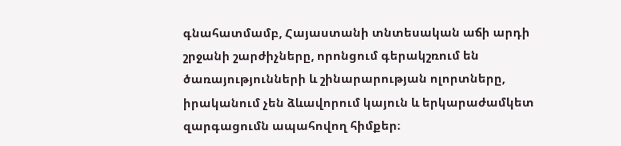գնահատմամբ, Հայաստանի տնտեսական աճի արդի շրջանի շարժիչները, որոնցում գերակշռում են ծառայությունների և շինարարության ոլորտները, իրականում չեն ձևավորում կայուն և երկարաժամկետ զարգացումն ապահովող հիմքեր։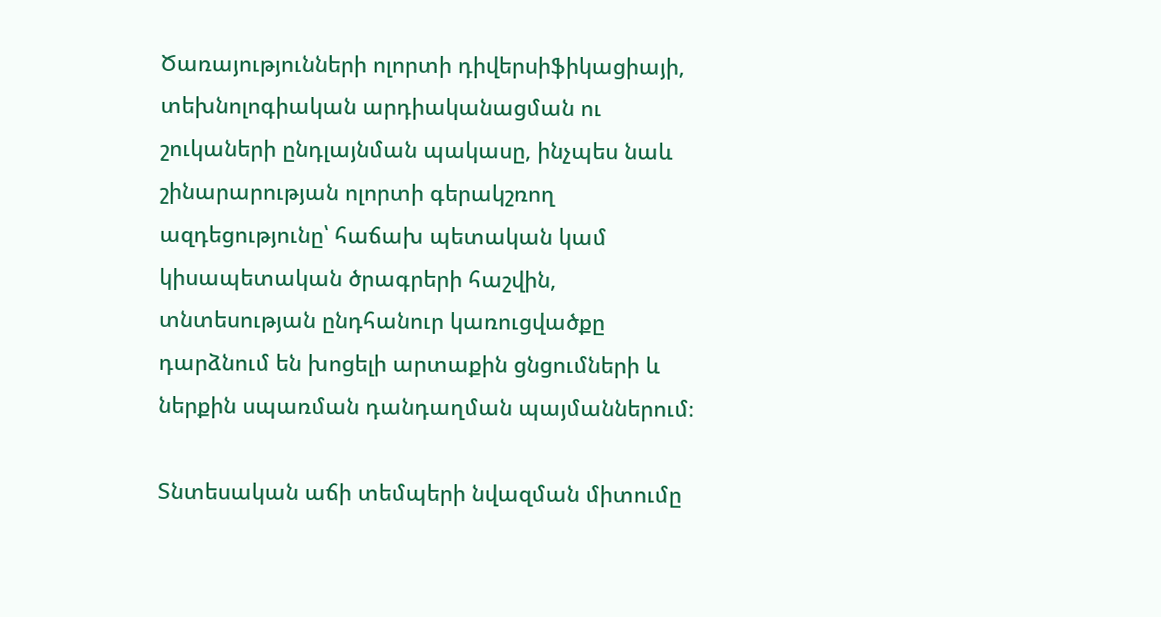Ծառայությունների ոլորտի դիվերսիֆիկացիայի, տեխնոլոգիական արդիականացման ու շուկաների ընդլայնման պակասը, ինչպես նաև շինարարության ոլորտի գերակշռող ազդեցությունը՝ հաճախ պետական կամ կիսապետական ծրագրերի հաշվին, տնտեսության ընդհանուր կառուցվածքը դարձնում են խոցելի արտաքին ցնցումների և ներքին սպառման դանդաղման պայմաններում։

Տնտեսական աճի տեմպերի նվազման միտումը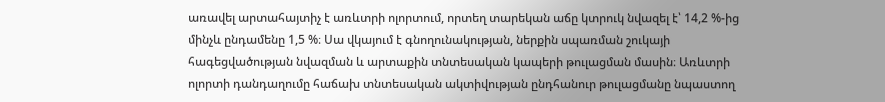առավել արտահայտիչ է առևտրի ոլորտում, որտեղ տարեկան աճը կտրուկ նվազել է՝ 14,2 %-ից մինչև ընդամենը 1,5 %։ Սա վկայում է գնողունակության, ներքին սպառման շուկայի հագեցվածության նվազման և արտաքին տնտեսական կապերի թուլացման մասին։ Առևտրի ոլորտի դանդաղումը հաճախ տնտեսական ակտիվության ընդհանուր թուլացմանը նպաստող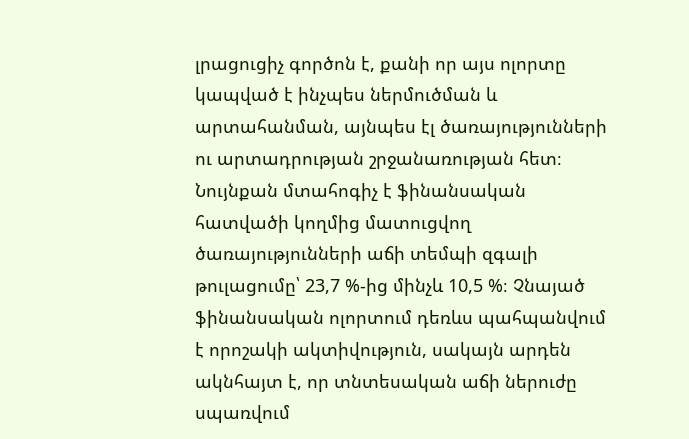լրացուցիչ գործոն է, քանի որ այս ոլորտը կապված է ինչպես ներմուծման և արտահանման, այնպես էլ ծառայությունների ու արտադրության շրջանառության հետ։ Նույնքան մտահոգիչ է ֆինանսական հատվածի կողմից մատուցվող ծառայությունների աճի տեմպի զգալի թուլացումը՝ 23,7 %-ից մինչև 10,5 %։ Չնայած ֆինանսական ոլորտում դեռևս պահպանվում է որոշակի ակտիվություն, սակայն արդեն ակնհայտ է, որ տնտեսական աճի ներուժը սպառվում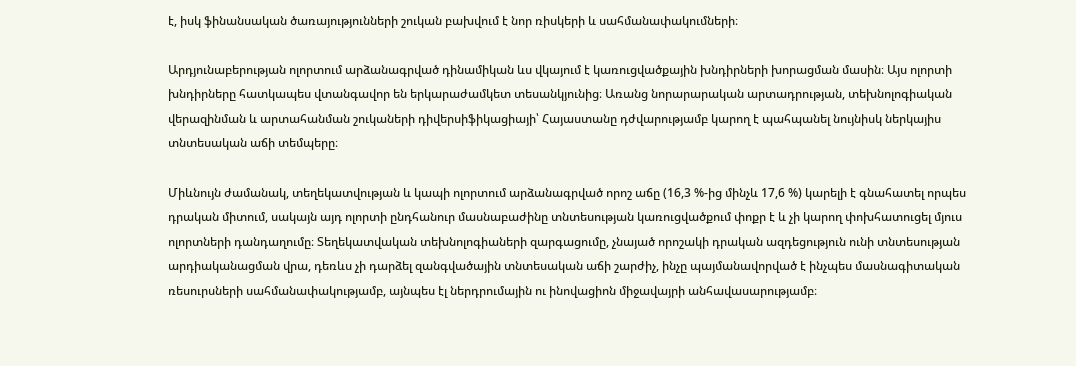է, իսկ ֆինանսական ծառայությունների շուկան բախվում է նոր ռիսկերի և սահմանափակումների։

Արդյունաբերության ոլորտում արձանագրված դինամիկան ևս վկայում է կառուցվածքային խնդիրների խորացման մասին։ Այս ոլորտի խնդիրները հատկապես վտանգավոր են երկարաժամկետ տեսանկյունից։ Առանց նորարարական արտադրության, տեխնոլոգիական վերազինման և արտահանման շուկաների դիվերսիֆիկացիայի՝ Հայաստանը դժվարությամբ կարող է պահպանել նույնիսկ ներկայիս տնտեսական աճի տեմպերը։

Միևնույն ժամանակ, տեղեկատվության և կապի ոլորտում արձանագրված որոշ աճը (16,3 %-ից մինչև 17,6 %) կարելի է գնահատել որպես դրական միտում, սակայն այդ ոլորտի ընդհանուր մասնաբաժինը տնտեսության կառուցվածքում փոքր է և չի կարող փոխհատուցել մյուս ոլորտների դանդաղումը։ Տեղեկատվական տեխնոլոգիաների զարգացումը, չնայած որոշակի դրական ազդեցություն ունի տնտեսության արդիականացման վրա, դեռևս չի դարձել զանգվածային տնտեսական աճի շարժիչ, ինչը պայմանավորված է ինչպես մասնագիտական ռեսուրսների սահմանափակությամբ, այնպես էլ ներդրումային ու ինովացիոն միջավայրի անհավասարությամբ։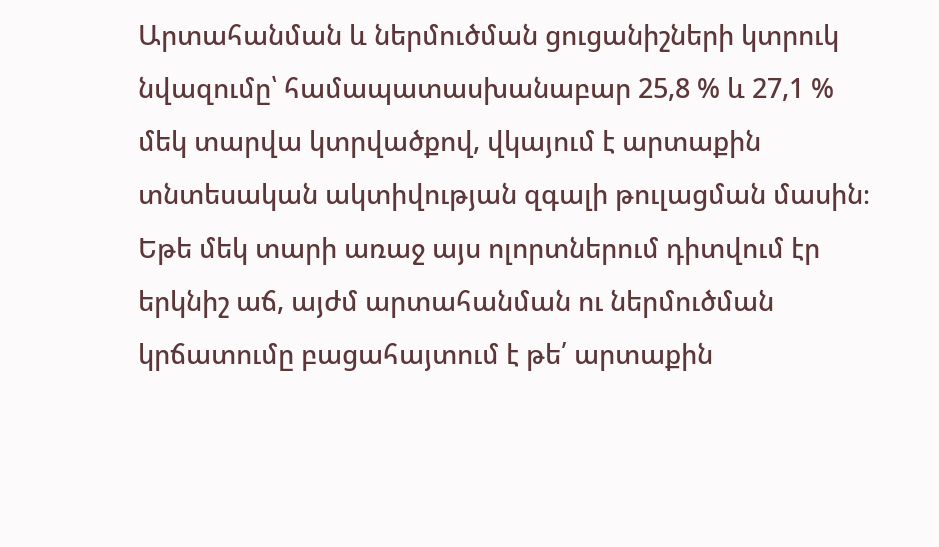Արտահանման և ներմուծման ցուցանիշների կտրուկ նվազումը՝ համապատասխանաբար 25,8 % և 27,1 % մեկ տարվա կտրվածքով, վկայում է արտաքին տնտեսական ակտիվության զգալի թուլացման մասին։ Եթե մեկ տարի առաջ այս ոլորտներում դիտվում էր երկնիշ աճ, այժմ արտահանման ու ներմուծման կրճատումը բացահայտում է թե՛ արտաքին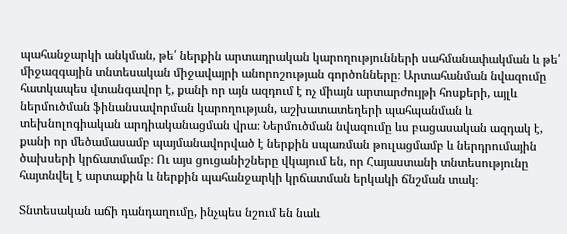պահանջարկի անկման, թե՛ ներքին արտադրական կարողությունների սահմանափակման և թե՛ միջազգային տնտեսական միջավայրի անորոշության գործոնները։ Արտահանման նվազումը հատկապես վտանգավոր է, քանի որ այն ազդում է ոչ միայն արտարժույթի հոսքերի, այլև ներմուծման ֆինանսավորման կարողության, աշխատատեղերի պահպանման և տեխնոլոգիական արդիականացման վրա։ Ներմուծման նվազումը ևս բացասական ազդակ է, քանի որ մեծամասամբ պայմանավորված է ներքին սպառման թուլացմամբ և ներդրումային ծախսերի կրճատմամբ։ Ու այս ցուցանիշները վկայում են, որ Հայաստանի տնտեսությունը հայտնվել է արտաքին և ներքին պահանջարկի կրճատման երկակի ճնշման տակ։

Տնտեսական աճի դանդաղումը, ինչպես նշում են նաև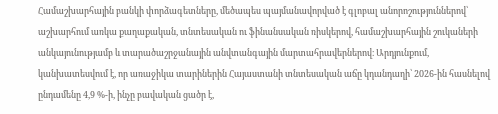Համաշխարհային բանկի փորձագետները, մեծապես պայմանավորված է գլոբալ անորոշություններով՝ աշխարհում առկա քաղաքական, տնտեսական ու ֆինանսական ռիսկերով, համաշխարհային շուկաների անկայունությամբ և տարածաշրջանային անվտանգային մարտահրավերներով։ Արդյունքում, կանխատեսվում է, որ առաջիկա տարիներին Հայաստանի տնտեսական աճը կդանդաղի՝ 2026-ին հասնելով ընդամենը 4,9 %-ի, ինչը բավական ցածր է,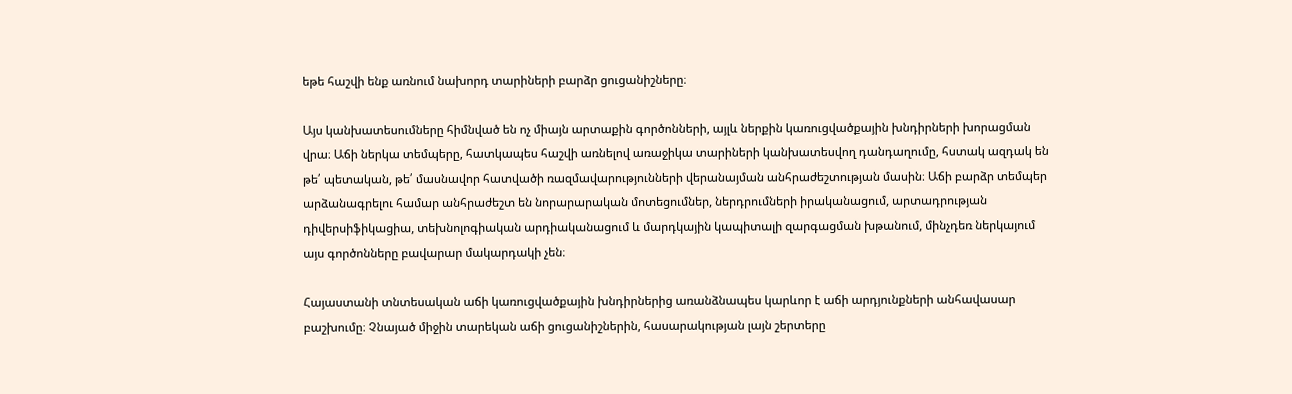եթե հաշվի ենք առնում նախորդ տարիների բարձր ցուցանիշները։

Այս կանխատեսումները հիմնված են ոչ միայն արտաքին գործոնների, այլև ներքին կառուցվածքային խնդիրների խորացման վրա։ Աճի ներկա տեմպերը, հատկապես հաշվի առնելով առաջիկա տարիների կանխատեսվող դանդաղումը, հստակ ազդակ են թե՛ պետական, թե՛ մասնավոր հատվածի ռազմավարությունների վերանայման անհրաժեշտության մասին։ Աճի բարձր տեմպեր արձանագրելու համար անհրաժեշտ են նորարարական մոտեցումներ, ներդրումների իրականացում, արտադրության դիվերսիֆիկացիա, տեխնոլոգիական արդիականացում և մարդկային կապիտալի զարգացման խթանում, մինչդեռ ներկայում այս գործոնները բավարար մակարդակի չեն։

Հայաստանի տնտեսական աճի կառուցվածքային խնդիրներից առանձնապես կարևոր է աճի արդյունքների անհավասար բաշխումը։ Չնայած միջին տարեկան աճի ցուցանիշներին, հասարակության լայն շերտերը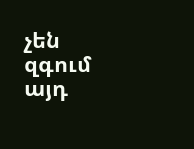չեն զգում այդ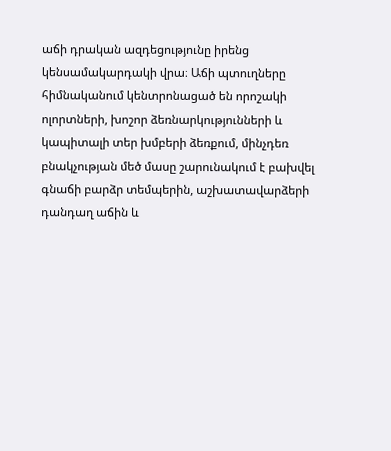աճի դրական ազդեցությունը իրենց կենսամակարդակի վրա։ Աճի պտուղները հիմնականում կենտրոնացած են որոշակի ոլորտների, խոշոր ձեռնարկությունների և կապիտալի տեր խմբերի ձեռքում, մինչդեռ բնակչության մեծ մասը շարունակում է բախվել գնաճի բարձր տեմպերին, աշխատավարձերի դանդաղ աճին և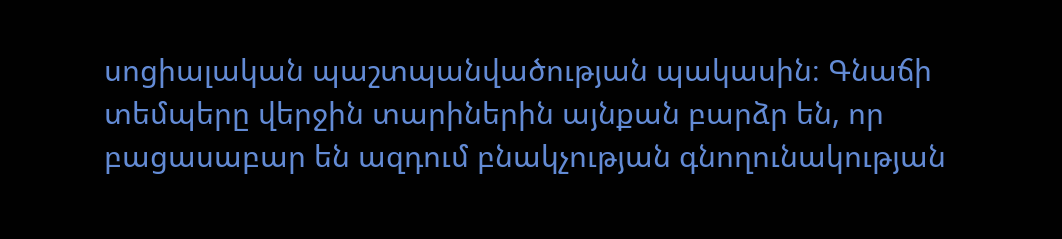սոցիալական պաշտպանվածության պակասին։ Գնաճի տեմպերը վերջին տարիներին այնքան բարձր են, որ բացասաբար են ազդում բնակչության գնողունակության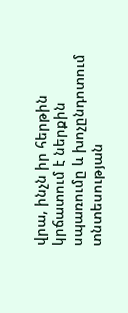վրա, ինչն իր հերթին կրճատում է ներքին սպառումը և խոչընդոտում տնտեսության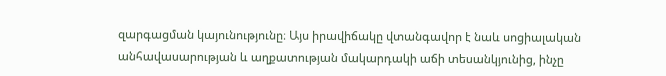զարգացման կայունությունը։ Այս իրավիճակը վտանգավոր է նաև սոցիալական անհավասարության և աղքատության մակարդակի աճի տեսանկյունից, ինչը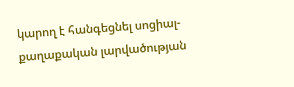կարող է հանգեցնել սոցիալ-քաղաքական լարվածության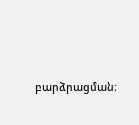բարձրացման։